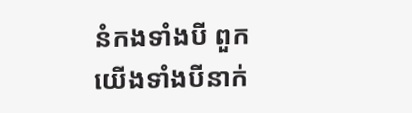នំកងទាំងបី ពួកយើងទាំងបីនាក់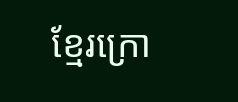ខ្មែរក្រោ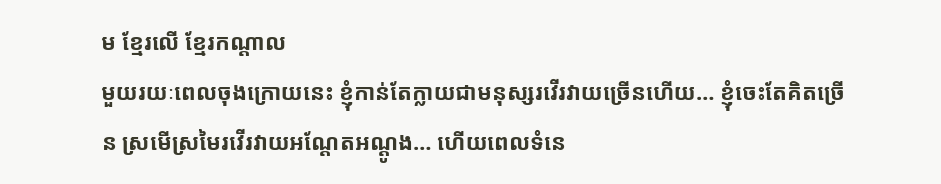ម ខ្មែរលើ ខ្មែរកណ្តាល
មួយរយៈពេលចុងក្រោយនេះ ខ្ញុំកាន់តែក្លាយជាមនុស្សរវើរវាយច្រើនហើយ… ខ្ញុំចេះតែគិតច្រើន ស្រមើស្រមៃរវើរវាយអណ្ដែតអណ្ដូង… ហើយពេលទំនេ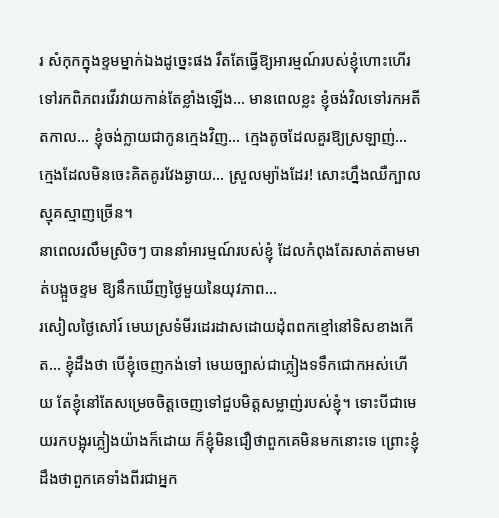រ សំកុកក្នុងខ្ទមម្នាក់ឯងដូច្នេះផង រឹតតែធ្វើឱ្យអារម្មណ៍របស់ខ្ញុំហោះហើរទៅរកពិភពរវើរវាយកាន់តែខ្លាំងឡើង… មានពេលខ្លះ ខ្ញុំចង់វិលទៅរកអតីតកាល… ខ្ញុំចង់ក្លាយជាកូនក្មេងវិញ… ក្មេងតូចដែលគួរឱ្យស្រឡាញ់… ក្មេងដែលមិនចេះគិតគូរវែងឆ្ងាយ… ស្រួលម្យ៉ាងដែរ! សោះហ្នឹងឈឺក្បាលស្មុគស្មាញច្រើន។
នាពេលរលឹមស្រិចៗ បាននាំអារម្មណ៍របស់ខ្ញុំ ដែលកំពុងតែរសាត់តាមមាត់បង្អួចខ្ទម ឱ្យនឹកឃើញថ្ងៃមួយនៃយុវភាព…
រសៀលថ្ងៃសៅរ៍ មេឃស្រទំមីរដេរដាសដោយដុំពពកខ្មៅនៅទិសខាងកើត… ខ្ញុំដឹងថា បើខ្ញុំចេញកង់ទៅ មេឃច្បាស់ជាភ្លៀងទទឹកជោកអស់ហើយ តែខ្ញុំនៅតែសម្រេចចិត្តចេញទៅជួបមិត្តសម្លាញ់របស់ខ្ញុំ។ ទោះបីជាមេយរកបង្អុរភ្លៀងយ៉ាងក៏ដោយ ក៏ខ្ញុំមិនជឿថាពួកគេមិនមកនោះទេ ព្រោះខ្ញុំដឹងថាពួកគេទាំងពីរជាអ្នក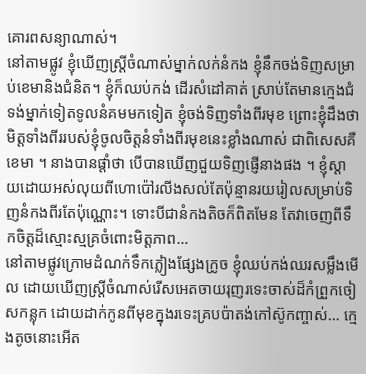គោរពសន្យាណាស់។
នៅតាមផ្លូវ ខ្ញុំឃើញស្ត្រីចំណាស់ម្នាក់លក់នំកង ខ្ញុំនឹកចង់ទិញសម្រាប់ខេមានិងជំនិត។ ខ្ញុំក៏ឈប់កង់ ដើរសំដៅគាត់ ស្រាប់តែមានក្មេងជំទង់ម្នាក់ទៀតទូលនំគមមកទៀត ខ្ញុំចង់ទិញទាំងពីរមុខ ព្រោះខ្ញុំដឹងថា មិត្តទាំងពីររបស់ខ្ញុំចូលចិត្តនំទាំងពីរមុខនេះខ្លាំងណាស់ ជាពិសេសគឺខេមា ។ នាងបានផ្ដាំថា បើបានឃើញជួយទិញផ្ញើនាងផង ។ ខ្ញុំស្ដាយដោយអស់លុយពីហោប៉ៅរលីងសល់តែប៉ុន្មានរយរៀលសម្រាប់ទិញនំកងពីរតែប៉ុណ្ណោះ។ ទោះបីជានំកងតិចក៏ពិតមែន តែវាចេញពីទឹកចិត្តដ៏ស្មោះស្មគ្រចំពោះមិត្តភាព…
នៅតាមផ្លូវក្រោមដំណក់ទឹកភ្លៀងផ្សែងក្រូច ខ្ញុំឈប់កង់ឈរសម្លឹងមើល ដោយឃើញស្ត្រីចំណាស់រើសអេតចាយរុញរទេះចាស់ដ៏កំព្រួកចៀសកន្លុក ដោយដាក់កូនពីមុខក្នុងរទេះគ្របប៉ាតង់កៅស៊ូកញ្ចាស់… ក្មេងតូចនោះអើត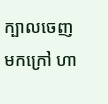ក្បាលចេញមកក្រៅ ហា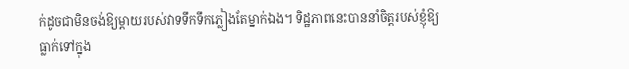ក់ដូចជាមិនចង់ឱ្យម្ដាយរបស់វាទទឹកទឹកភ្លៀងតែម្នាក់ឯង។ ទិដ្ឋភាពនេះបាននាំចិត្តរបស់ខ្ញុំឱ្យធ្លាក់ទៅក្នុង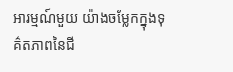អារម្មណ៍មួយ យ៉ាងចម្លែកក្នុងទុគ៌តភាពនៃជី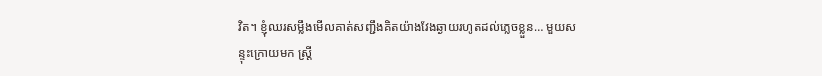វិត។ ខ្ញុំឈរសម្លឹងមើលគាត់សញ្ជឹងគិតយ៉ាងវែងឆ្ងាយរហូតដល់ភ្លេចខ្លួន… មួយសន្ទុះក្រោយមក ស្ត្រី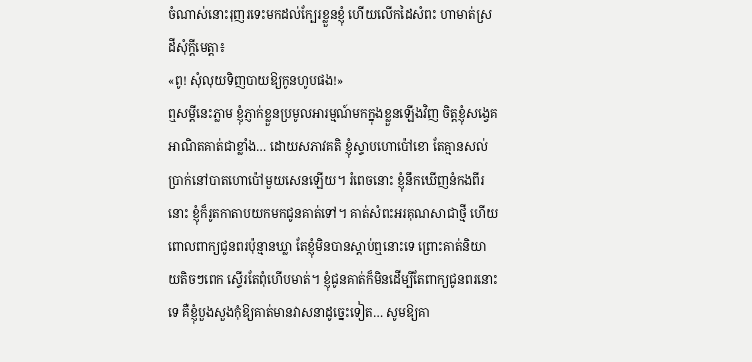ចំណាស់នោះរុញរទេះមកដល់ក្បែរខ្លួនខ្ញុំ ហើយលើកដៃសំពះ ហាមាត់ស្រដីសុំក្ដីមេត្តា៖
«ពូ! សុំលុយទិញបាយឱ្យកូនហូបផង!»
ឮសម្ដីនេះភ្លាម ខ្ញុំភ្ញាក់ខ្លួនប្រមូលអារម្មណ៍មកក្នុងខ្លួនឡើងវិញ ចិត្តខ្ញុំសង្វេគអាណិតគាត់ជាខ្លាំង… ដោយសភាវគតិ ខ្ញុំស្ទាបហោប៉ៅខោ តែគ្មានសល់ប្រាក់នៅបាតហោប៉ៅមួយសេនឡើយ។ រំពេចនោះ ខ្ញុំនឹកឃើញនំកងពីរនោះ ខ្ញុំក៏រូតកាតាបយកមកជូនគាត់ទៅ។ គាត់សំពះអរគុណសាជាថ្មី ហើយពោលពាក្យជូនពរប៉ុន្មានឃ្លា តែខ្ញុំមិនបានស្ដាប់ឮនោះទេ ព្រោះគាត់និយាយតិចៗពេក ស្ទើរតែពុំហើបមាត់។ ខ្ញុំជូនគាត់ក៏មិនដើម្បីតែពាក្យជូនពរនោះទេ គឺខ្ញុំបួងសួងកុំឱ្យគាត់មានវាសនាដូច្នេះទៀត… សូមឱ្យគា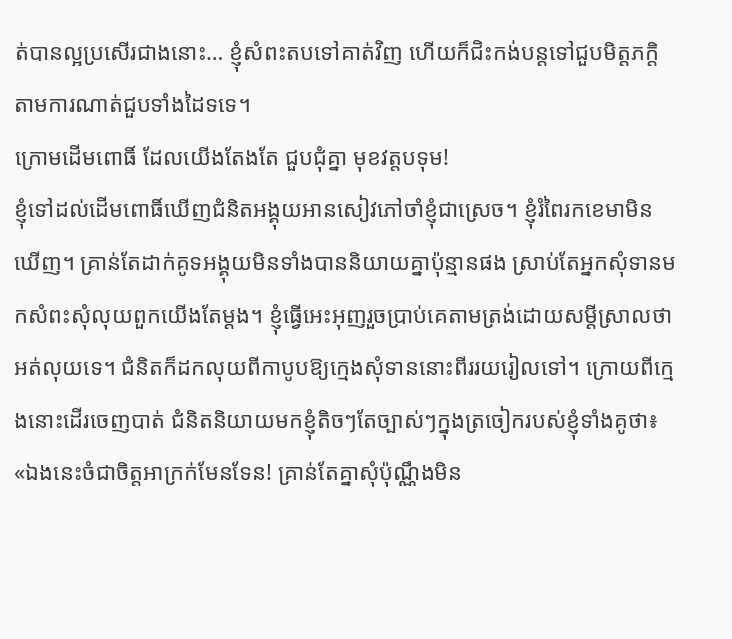ត់បានល្អប្រសើរជាងនោះ… ខ្ញុំសំពះតបទៅគាត់វិញ ហើយក៏ជិះកង់បន្តទៅជួបមិត្តភក្តិតាមការណាត់ជួបទាំងដៃទទេ។
ក្រោមដើមពោធិ៍ ដែលយើងតែងតែ ជួបជុំគ្នា មុខវត្តបទុម!
ខ្ញុំទៅដល់ដើមពោធិ៍ឃើញជំនិតអង្គុយអានសៀវភៅចាំខ្ញុំជាស្រេច។ ខ្ញុំរំពៃរកខេមាមិនឃើញ។ គ្រាន់តែដាក់គូទអង្គុយមិនទាំងបាននិយាយគ្នាប៉ុន្មានផង ស្រាប់តែអ្នកសុំទានមកសំពះសុំលុយពួកយើងតែម្ដង។ ខ្ញុំធ្វើអេះអុញរួចប្រាប់គេតាមត្រង់ដោយសម្ដីស្រាលថាអត់លុយទេ។ ជំនិតក៏ដកលុយពីកាបូបឱ្យក្មេងសុំទាននោះពីររយរៀលទៅ។ ក្រោយពីក្មេងនោះដើរចេញបាត់ ជំនិតនិយាយមកខ្ញុំតិចៗតែច្បាស់ៗក្នុងត្រចៀករបស់ខ្ញុំទាំងគូថា៖
«ឯងនេះចំជាចិត្តអាក្រក់មែនទែន! គ្រាន់តែគ្នាសុំប៉ុណ្ណឹងមិន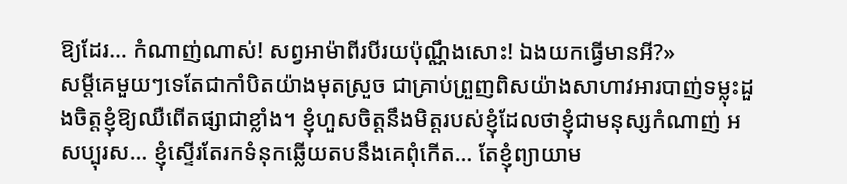ឱ្យដែរ… កំណាញ់ណាស់! សព្វអាម៉ាពីរបីរយប៉ុណ្ណឹងសោះ! ឯងយកធ្វើមានអី?»
សម្ដីគេមួយៗទេតែជាកាំបិតយ៉ាងមុតស្រួច ជាគ្រាប់ព្រួញពិសយ៉ាងសាហាវអារបាញ់ទម្លុះដួងចិត្តខ្ញុំឱ្យឈឺពើតផ្សាជាខ្លាំង។ ខ្ញុំហួសចិត្តនឹងមិត្តរបស់ខ្ញុំដែលថាខ្ញុំជាមនុស្សកំណាញ់ អសប្បុរស… ខ្ញុំស្ទើរតែរកទំនុកឆ្លើយតបនឹងគេពុំកើត… តែខ្ញុំព្យាយាម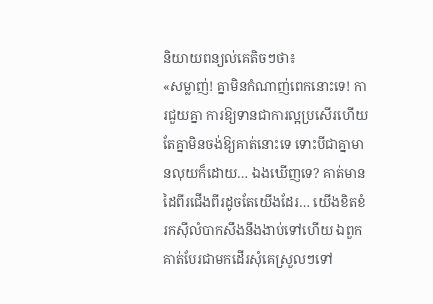និយាយពន្យល់គេតិចៗថា៖
«សម្លាញ់! គ្នាមិនកំណាញ់ពេកនោះទេ! ការជួយគ្នា ការឱ្យទានជាការល្អប្រសើរហើយ តែគ្នាមិនចង់ឱ្យគាត់នោះទេ ទោះបីជាគ្នាមានលុយក៏ដោយ… ឯងឃើញទេ? គាត់មានដៃពីរជើងពីរដូចតែយើងដែរ… យើងខិតខំរកស៊ីលំបាកសឹងនឹងងាប់ទៅហើយ ឯពួកគាត់បែរជាមកដើរសុំគេស្រួលៗទៅ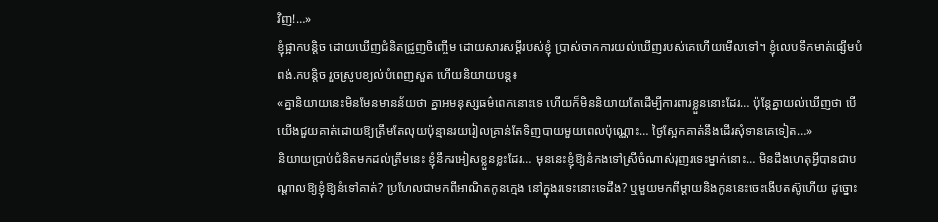វិញ!…»
ខ្ញុំផ្អាកបន្តិច ដោយឃើញជំនិតជ្រួញចិញ្ចើម ដោយសារសម្ដីរបស់ខ្ញុំ ប្រាស់ចាកការយល់ឃើញរបស់គេហើយមើលទៅ។ ខ្ញុំលេបទឹកមាត់ផ្សើមបំពង់.កបន្តិច រួចស្រូបខ្យល់បំពេញសួត ហើយនិយាយបន្ត៖
«គ្នានិយាយនេះមិនមែនមានន័យថា គ្នាអមនុស្សធម៌ពេកនោះទេ ហើយក៏មិននិយាយតែដើម្បីការពារខ្លួននោះដែរ… ប៉ុន្តែគ្នាយល់ឃើញថា បើយើងជួយគាត់ដោយឱ្យត្រឹមតែលុយប៉ុន្មានរយរៀលគ្រាន់តែទិញបាយមួយពេលប៉ុណ្ណោះ… ថ្ងៃស្អែកគាត់នឹងដើរសុំទានគេទៀត…»
និយាយប្រាប់ជំនិតមកដល់ត្រឹមនេះ ខ្ញុំនឹករអៀសខ្លួនខ្លះដែរ… មុននេះខ្ញុំឱ្យនំកងទៅស្រីចំណាស់រុញរទេះម្នាក់នោះ… មិនដឹងហេតុអ្វីបានជាបណ្ដាលឱ្យខ្ញុំឱ្យនំទៅគាត់? ប្រហែលជាមកពីអាណិតកូនក្មេង នៅក្នុងរទេះនោះទេដឹង? ឬមួយមកពីម្ដាយនិងកូននេះចេះងើបតស៊ូហើយ ដូច្នោះ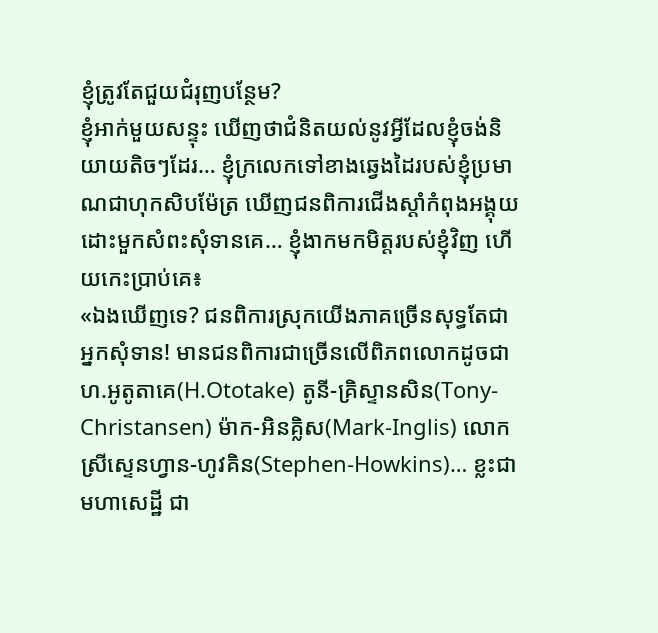ខ្ញុំត្រូវតែជួយជំរុញបន្ថែម?
ខ្ញុំអាក់មួយសន្ទុះ ឃើញថាជំនិតយល់នូវអ្វីដែលខ្ញុំចង់និយាយតិចៗដែរ… ខ្ញុំក្រលេកទៅខាងឆ្វេងដៃរបស់ខ្ញុំប្រមាណជាហុកសិបម៉ែត្រ ឃើញជនពិការជើងស្ដាំកំពុងអង្គុយដោះមួកសំពះសុំទានគេ… ខ្ញុំងាកមកមិត្តរបស់ខ្ញុំវិញ ហើយកេះប្រាប់គេ៖
«ឯងឃើញទេ? ជនពិការស្រុកយើងភាគច្រើនសុទ្ធតែជាអ្នកសុំទាន! មានជនពិការជាច្រើនលើពិភពលោកដូចជាហ.អូតូតាគេ(H.Ototake) តូនី-គ្រិស្ទានសិន(Tony-Christansen) ម៉ាក-អិនគ្លិស(Mark-Inglis) លោកស្រីស្ទេនហ្វាន-ហូវគិន(Stephen-Howkins)… ខ្លះជាមហាសេដ្ឋី ជា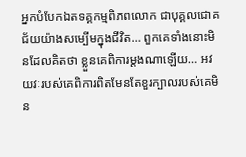អ្នកបំបែកឯតទគ្គកម្មពិភពលោក ជាបុគ្គលជោគជ័យយ៉ាងសម្បើមក្នុងជីវិត… ពួកគេទាំងនោះមិនដែលគិតថា ខ្លួនគេពិការម្ដងណាឡើយ… អវយវៈរបស់គេពិការពិតមែនតែខួរក្បាលរបស់គេមិន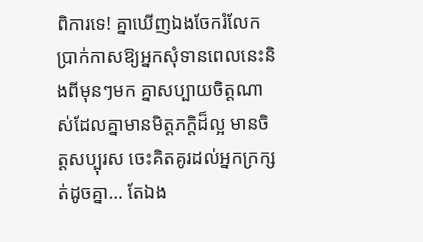ពិការទេ! គ្នាឃើញឯងចែករំលែកប្រាក់កាសឱ្យអ្នកសុំទានពេលនេះនិងពីមុនៗមក គ្នាសប្បាយចិត្តណាស់ដែលគ្នាមានមិត្តភក្តិដ៏ល្អ មានចិត្តសប្បុរស ចេះគិតគូរដល់អ្នកក្រក្សត់ដូចគ្នា… តែឯង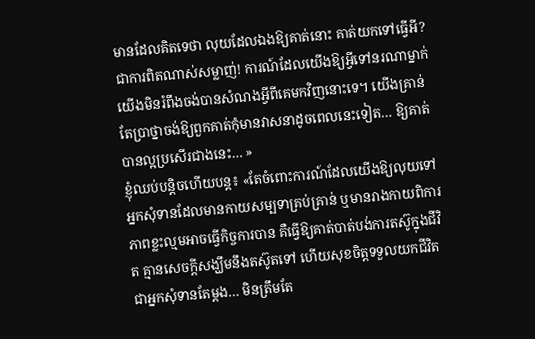មានដែលគិតទេថា លុយដែលឯងឱ្យគាត់នោះ គាត់យកទៅធ្វើអី? ជាការពិតណាស់សម្លាញ់! ការណ៍ដែលយើងឱ្យអ្វីទៅនរណាម្នាក់ យើងមិនរំពឹងចង់បានសំណងអ្វីពីគេមកវិញនោះទេ។ យើងគ្រាន់តែប្រាថ្នាចង់ឱ្យពួកគាត់កុំមានវាសនាដូចពេលនេះទៀត… ឱ្យគាត់បានល្អប្រសើរជាងនេះ… »
ខ្ញុំឈប់បន្តិចហើយបន្ត៖ «តែចំពោះការណ៍ដែលយើងឱ្យលុយទៅអ្នកសុំទានដែលមានកាយសម្បទាគ្រប់គ្រាន់ ឬមានរាងកាយពិការភាពខ្លះល្មមអាចធ្វើកិច្ចការបាន គឺធ្វើឱ្យគាត់បាត់បង់ការតស៊ូក្នុងជីវិត គ្មានសេចក្តីសង្ឃឹមនឹងតស៊ូតទៅ ហើយសុខចិត្តទទួលយកជីវិតជាអ្នកសុំទានតែម្តង… មិនត្រឹមតែ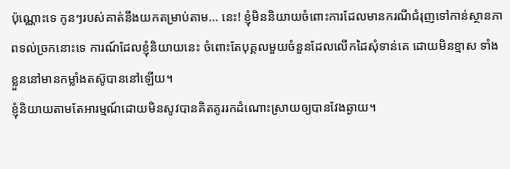ប៉ុណ្ណោះទេ កូនៗរបស់គាត់នឹងយកតម្រាប់តាម… នេះ! ខ្ញុំមិននិយាយចំពោះការដែលមានករណីជំរុញទៅកាន់ស្ថានភាពទល់ច្រកនោះទេ ការណ៍ដែលខ្ញុំនិយាយនេះ ចំពោះតែបុគ្គលមួយចំនួនដែលលើកដៃសុំទាន់គេ ដោយមិនខ្មាស ទាំងខ្លួននៅមានកម្លាំងតស៊ូបាននៅឡើយ។
ខ្ញុំនិយាយតាមតែអារម្មណ៍ដោយមិនសូវបានគិតគូររកដំណោះស្រាយឲ្យបានវែងឆ្ងាយ។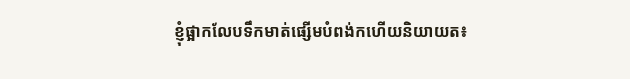ខ្ញុំផ្អាកលែបទឹកមាត់ផ្សើមបំពង់កហើយនិយាយត៖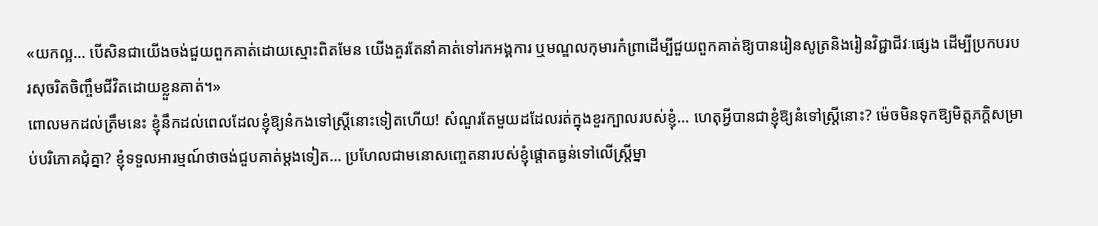«យកល្អ… បើសិនជាយើងចង់ជួយពួកគាត់ដោយស្មោះពិតមែន យើងគួរតែនាំគាត់ទៅរកអង្គការ ឬមណ្ឌលកុមារកំព្រាដើម្បីជួយពួកគាត់ឱ្យបានរៀនសូត្រនិងរៀនវិជ្ជាជីវៈផ្សេង ដើម្បីប្រកបរបរសុចរិតចិញ្ចឹមជីវិតដោយខ្លួនគាត់។»
ពោលមកដល់ត្រឹមនេះ ខ្ញុំនឹកដល់ពេលដែលខ្ញុំឱ្យនំកងទៅស្ត្រីនោះទៀតហើយ! សំណួរតែមួយដដែលរត់ក្នុងខួរក្បាលរបស់ខ្ញុំ… ហេតុអ្វីបានជាខ្ញុំឱ្យនំទៅស្ត្រីនោះ? ម៉េចមិនទុកឱ្យមិត្តភក្តិសម្រាប់បរិភោគជុំគ្នា? ខ្ញុំទទួលអារម្មណ៍ថាចង់ជួបគាត់ម្ដងទៀត… ប្រហែលជាមនោសញ្ចេតនារបស់ខ្ញុំផ្ដោតធ្ងន់ទៅលើស្ត្រីម្នា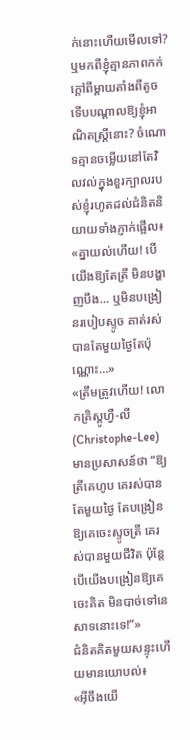ក់នោះហើយមើលទៅ? ឬមកពីខ្ញុំគ្មានភាពកក់ក្ដៅពីម្ដាយតាំងពីតូច ទើបបណ្ដាលឱ្យខ្ញុំអាណិតស្ត្រីនោះ? ចំណោទគ្មានចម្លើយនៅតែវិលវល់ក្នុងខួរក្បាលរបស់ខ្ញុំរហូតដល់ជំនិតនិយាយទាំងភ្ញាក់ផ្អើល៖
«គ្នាយល់ហើយ! បើយើងឱ្យតែត្រី មិនបង្ហាញបឹង… ឬមិនបង្រៀនរបៀបស្ទូច គាត់រស់បានតែមួយថ្ងៃតែប៉ុណ្ណោះ…»
«ត្រឹមត្រូវហើយ! លោកគ្រិស្តូហ្វឺ-លី(Christophe-Lee)មានប្រសាសន៍ថា “ឱ្យត្រីគេហូប គេរស់បានតែមួយថ្ងៃ តែបង្រៀនឱ្យគេចេះស្ទូចត្រី គេរស់បានមួយជីវិត ប៉ុន្តែបើយើងបង្រៀនឱ្យគេចេះគិត មិនបាច់ទៅនេសាទនោះទេ!”»
ជំនិតគិតមួយសន្ទុះហើយមានយោបល់៖
«អ៊ីចឹងយើ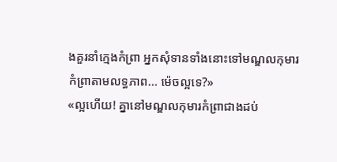ងគួរនាំក្មេងកំព្រា អ្នកសុំទានទាំងនោះទៅមណ្ឌលកុមារកំព្រាតាមលទ្ធភាព… ម៉េចល្អទេ?»
«ល្អហើយ! គ្នានៅមណ្ឌលកុមារកំព្រាជាងដប់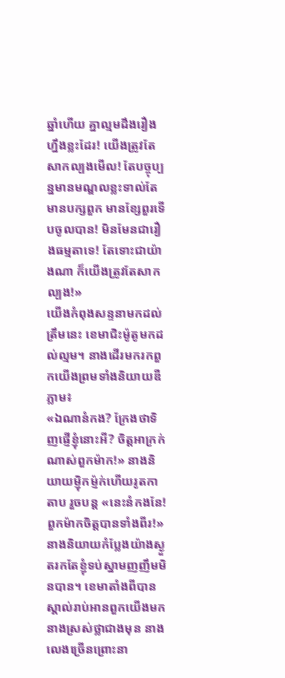ឆ្នាំហើយ គ្នាល្មមដឹងរឿងហ្នឹងខ្លះដែរ! យើងត្រូវតែសាកល្បងមើល! តែបច្ចុប្បន្នមានមណ្ឌលខ្លះទាល់តែមានបក្សពួក មានខ្សែពួរទើបចូលបាន! មិនមែនជារឿងធម្មតាទេ! តែទោះជាយ៉ាងណា ក៏យើងត្រូវតែសាកល្បង!»
យើងកំពុងសន្ទនាមកដល់ត្រឹមនេះ ខេមាជិះម៉ូតូមកដល់ល្មម។ នាងដើរមករកពួកយើងព្រមទាំងនិយាយឌឺភ្លាម៖
«ឯណានំកង? ក្រែងថាទិញផ្ញើខ្ញុំនោះអី? ចិត្តអាក្រក់ណាស់ពួកម៉ាក!» នាងនិយាយម្ញ៉ិកម៉្ញក់ហើយរូតកាតាប រួចបន្ត «នេះនំកងនែ! ពួកម៉ាកចិត្តបានទាំងពីរ!»
នាងនិយាយកំប្លែងយ៉ាងស្ងួតរកតែខ្ញុំទប់ស្នាមញញឹមមិនបាន។ ខេមាតាំងពីបានស្គាល់រាប់អានពួកយើងមក នាងស្រស់ថ្លាជាងមុន នាងលេងច្រើនព្រោះនា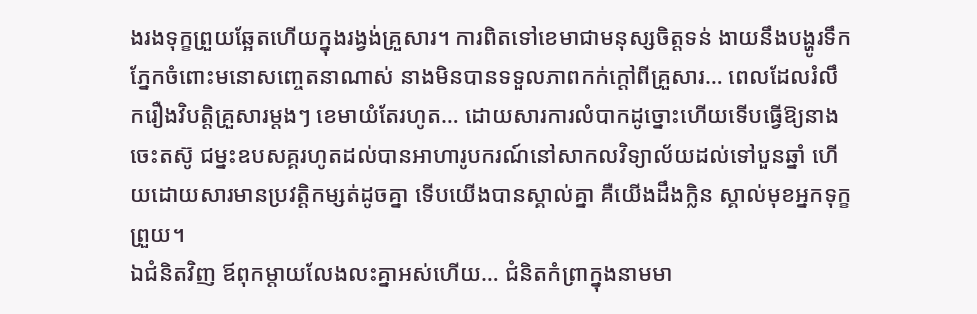ងរងទុក្ខព្រួយឆ្អែតហើយក្នុងរង្វង់គ្រួសារ។ ការពិតទៅខេមាជាមនុស្សចិត្តទន់ ងាយនឹងបង្ហូរទឹកភ្នែកចំពោះមនោសញ្ចេតនាណាស់ នាងមិនបានទទួលភាពកក់ក្ដៅពីគ្រួសារ… ពេលដែលរំលឹករឿងវិបត្តិគ្រួសារម្ដងៗ ខេមាយំតែរហូត… ដោយសារការលំបាកដូច្នោះហើយទើបធ្វើឱ្យនាងចេះតស៊ូ ជម្នះឧបសគ្គរហូតដល់បានអាហារូបករណ៍នៅសាកលវិទ្យាល័យដល់ទៅបួនឆ្នាំ ហើយដោយសារមានប្រវត្តិកម្សត់ដូចគ្នា ទើបយើងបានស្គាល់គ្នា គឺយើងដឹងក្លិន ស្គាល់មុខអ្នកទុក្ខព្រួយ។
ឯជំនិតវិញ ឪពុកម្ដាយលែងលះគ្នាអស់ហើយ… ជំនិតកំព្រាក្នុងនាមមា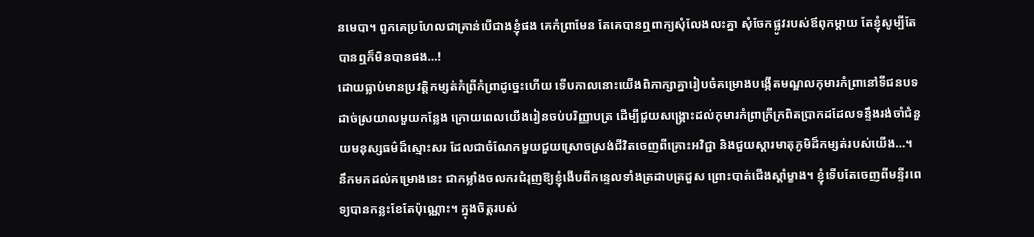នមេបា។ ពួកគេប្រហែលជាគ្រាន់បើជាងខ្ញុំផង គេកំព្រាមែន តែគេបានឮពាក្យសុំលែងលះគ្នា សុំចែកផ្លូវរបស់ឪពុកម្ដាយ តែខ្ញុំសូម្បីតែបានឮក៏មិនបានផង…!
ដោយធ្លាប់មានប្រវត្តិកម្សត់កំព្រីកំព្រាដូច្នេះហើយ ទើបកាលនោះយើងពិភាក្សាគ្នារៀបចំគម្រោងបង្កើតមណ្ឌលកុមារកំព្រានៅទីជនបទដាច់ស្រយាលមួយកន្លែង ក្រោយពេលយើងរៀនចប់បរិញ្ញាបត្រ ដើម្បីជួយសង្គ្រោះដល់កុមារកំព្រាក្រីក្រពិតប្រាកដដែលទន្ទឹងរង់ចាំជំនួយមនុស្សធម៌ដ៏ស្មោះសរ ដែលជាចំណែកមួយជួយស្រោចស្រង់ជីវិតចេញពីគ្រោះអវិជ្ជា និងជួយស្ដារមាតុភូមិដ៏កម្សត់របស់យើង…។
នឹកមកដល់គម្រោងនេះ ជាកម្លាំងចលករជំរុញឱ្យខ្ញុំងើបពីកន្ទេលទាំងត្រដាបត្រដួស ព្រោះបាត់ជើងស្ដាំម្ខាង។ ខ្ញុំទើបតែចេញពីមន្ទីរពេទ្យបានកន្លះខែតែប៉ុណ្ណោះ។ ក្នុងចិត្តរបស់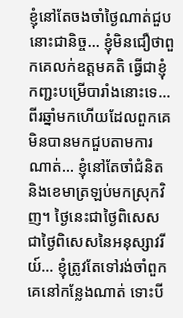ខ្ញុំនៅតែចងចាំថ្ងៃណាត់ជួបនោះជានិច្ច… ខ្ញុំមិនជឿថាពួកគេលក់ឧត្តមគតិ ធ្វើជាខ្ញុំកញ្ជះបម្រើបារាំងនោះទេ… ពីរឆ្នាំមកហើយដែលពួកគេមិនបានមកជួបតាមការណាត់… ខ្ញុំនៅតែចាំជំនិត និងខេមាត្រឡប់មកស្រុកវិញ។ ថ្ងៃនេះជាថ្ងៃពិសេស ជាថ្ងៃពិសេសនៃអនុស្សាវរីយ៍… ខ្ញុំត្រូវតែទៅរង់ចាំពួកគេនៅកន្លែងណាត់ ទោះបី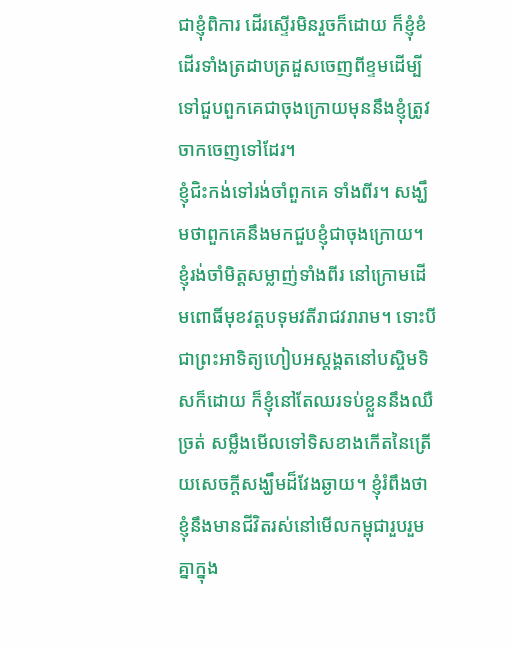ជាខ្ញុំពិការ ដើរស្ទើរមិនរួចក៏ដោយ ក៏ខ្ញុំខំដើរទាំងត្រដាបត្រដួសចេញពីខ្ទមដើម្បីទៅជួបពួកគេជាចុងក្រោយមុននឹងខ្ញុំត្រូវចាកចេញទៅដែរ។
ខ្ញុំជិះកង់ទៅរង់ចាំពួកគេ ទាំងពីរ។ សង្ឃឹមថាពួកគេនឹងមកជួបខ្ញុំជាចុងក្រោយ។
ខ្ញុំរង់ចាំមិត្តសម្លាញ់ទាំងពីរ នៅក្រោមដើមពោធិ៍មុខវត្តបទុមវតីរាជវរារាម។ ទោះបីជាព្រះអាទិត្យហៀបអស្ដង្គតនៅបស្ចិមទិសក៏ដោយ ក៏ខ្ញុំនៅតែឈរទប់ខ្លួននឹងឈឺច្រត់ សម្លឹងមើលទៅទិសខាងកើតនៃត្រើយសេចក្ដីសង្ឃឹមដ៏វែងឆ្ងាយ។ ខ្ញុំរំពឹងថាខ្ញុំនឹងមានជីវិតរស់នៅមើលកម្ពុជារួបរួមគ្នាក្នុង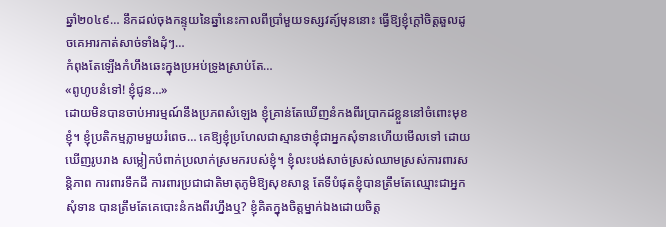ឆ្នាំ២០៤៩… នឹកដល់ចុងកន្ទុយនៃឆ្នាំនេះកាលពីប្រាំមួយទស្សវត្យ៍មុននោះ ធ្វើឱ្យខ្ញុំក្ដៅចិត្តឆួលដូចគេអារកាត់សាច់ទាំងដុំៗ…
កំពុងតែឡើងកំហឹងឆេះក្នុងប្រអប់ទ្រូងស្រាប់តែ…
«ពូហូបនំទៅ! ខ្ញុំជូន…»
ដោយមិនបានចាប់អារម្មណ៍នឹងប្រភពសំឡេង ខ្ញុំគ្រាន់តែឃើញនំកងពីរប្រាកដខ្លួននៅចំពោះមុខខ្ញុំ។ ខ្ញុំប្រតិកម្មភ្លាមមួយរំពេច… គេឱ្យខ្ញុំប្រហែលជាស្មានថាខ្ញុំជាអ្នកសុំទានហើយមើលទៅ ដោយឃើញរូបរាង សម្លៀកបំពាក់ប្រលាក់ស្រមករបស់ខ្ញុំ។ ខ្ញុំលះបង់សាច់ស្រស់ឈាមស្រស់ការពារសន្តិភាព ការពារទឹកដី ការពារប្រជាជាតិមាតុភូមិឱ្យសុខសាន្ត តែទីបំផុតខ្ញុំបានត្រឹមតែឈ្មោះជាអ្នកសុំទាន បានត្រឹមតែគេបោះនំកងពីរហ្នឹងឬ? ខ្ញុំគិតក្នុងចិត្តម្នាក់ឯងដោយចិត្ត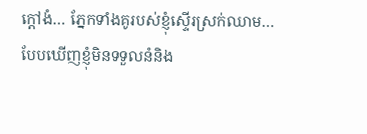ក្ដៅងំ… ភ្នែកទាំងគូរបស់ខ្ញុំស្ទើរស្រក់ឈាម…
បែបឃើញខ្ញុំមិនទទួលនំនិង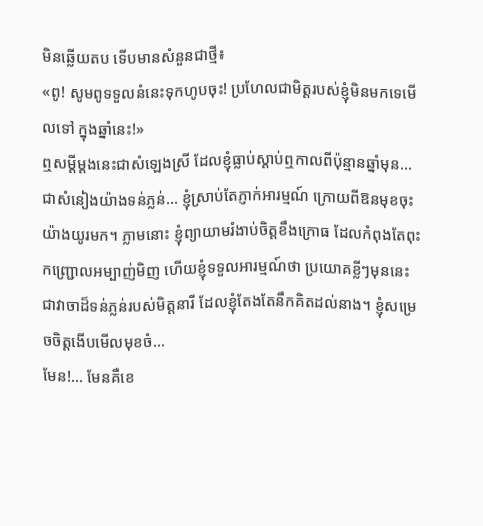មិនឆ្លើយតប ទើបមានសំនួនជាថ្មី៖
«ពូ! សូមពូទទួលនំនេះទុកហូបចុះ! ប្រហែលជាមិត្តរបស់ខ្ញុំមិនមកទេមើលទៅ ក្នុងឆ្នាំនេះ!»
ឮសម្ដីម្ដងនេះជាសំឡេងស្រី ដែលខ្ញុំធ្លាប់ស្ដាប់ឮកាលពីប៉ុន្មានឆ្នាំមុន… ជាសំនៀងយ៉ាងទន់ភ្លន់… ខ្ញុំស្រាប់តែភ្ញាក់អារម្មណ៍ ក្រោយពីឱនមុខចុះយ៉ាងយូរមក។ ភ្លាមនោះ ខ្ញុំព្យាយាមរំងាប់ចិត្តខឹងក្រោធ ដែលកំពុងតែពុះកញ្ជ្រោលអម្បាញ់មិញ ហើយខ្ញុំទទួលអារម្មណ៍ថា ប្រយោគខ្លីៗមុននេះ ជាវាចាដ៏ទន់ភ្លន់របស់មិត្តនារី ដែលខ្ញុំតែងតែនឹកគិតដល់នាង។ ខ្ញុំសម្រេចចិត្តងើបមើលមុខចំ…
មែន!… មែនគឺខេ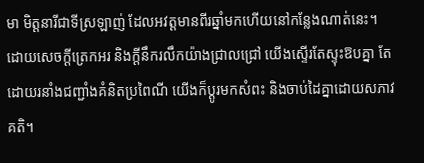មា មិត្តនារីជាទីស្រឡាញ់ ដែលអវត្តមានពីរឆ្នាំមកហើយនៅកន្លែងណាត់នេះ។ ដោយសេចក្ដីត្រេកអរ និងក្ដីនឹករលឹកយ៉ាងជ្រាលជ្រៅ យើងស្ទើរតែស្ទុះឱបគ្នា តែដោយរនាំងជញ្ជាំងគំនិតប្រពៃណី យើងក៏ប្ដូរមកសំពះ និងចាប់ដៃគ្នាដោយសភាវគតិ។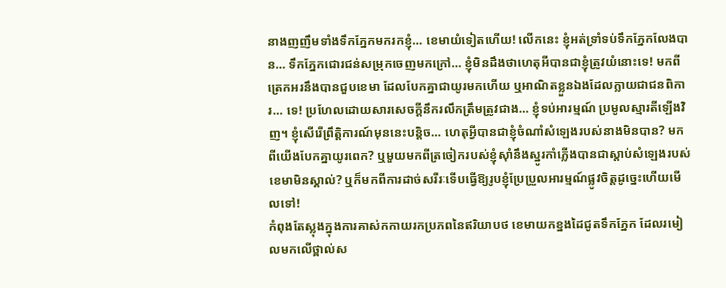នាងញញឹមទាំងទឹកភ្នែកមករកខ្ញុំ… ខេមាយំទៀតហើយ! លើកនេះ ខ្ញុំអត់ទ្រាំទប់ទឹកភ្នែកលែងបាន… ទឹកភ្នែកជោរជន់សម្រុកចេញមកក្រៅ… ខ្ញុំមិនដឹងថាហេតុអីបានជាខ្ញុំត្រូវយំនោះទេ! មកពីត្រេកអរនឹងបានជួបខេមា ដែលបែកគ្នាជាយូរមកហើយ ឬអាណិតខ្លួនឯងដែលក្លាយជាជនពិការ… ទេ! ប្រហែលដោយសារសេចក្ដីនឹករលឹកត្រឹមត្រូវជាង… ខ្ញុំទប់អារម្មណ៍ ប្រមូលស្មារតីឡើងវិញ។ ខ្ញុំសើរើព្រឹត្តិការណ៍មុននេះបន្តិច… ហេតុអ្វីបានជាខ្ញុំចំណាំសំឡេងរបស់នាងមិនបាន? មកពីយើងបែកគ្នាយូរពេក? ឬមួយមកពីត្រចៀករបស់ខ្ញុំស៊ាំនឹងស្នូរកាំភ្លើងបានជាស្ដាប់សំឡេងរបស់ខេមាមិនស្គាល់? ឬក៏មកពីការដាច់សរីរៈទើបធ្វើឱ្យរូបខ្ញុំប្រែប្រួលអារម្មណ៍ផ្លូវចិត្តដូច្នេះហើយមើលទៅ!
កំពុងតែស្លុងក្នុងការគាស់កកាយរកប្រភពនៃឥរិយាបថ ខេមាយកខ្នងដៃជូតទឹកភ្នែក ដែលរមៀលមកលើថ្ពាល់ស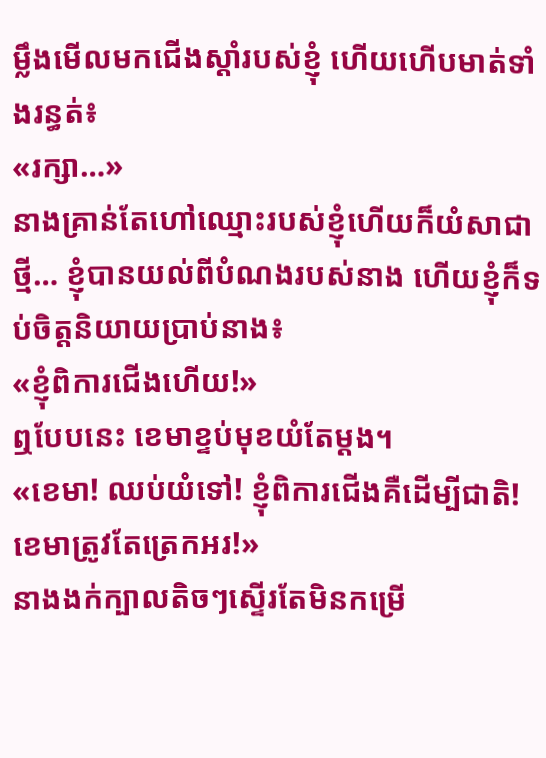ម្លឹងមើលមកជើងស្ដាំរបស់ខ្ញុំ ហើយហើបមាត់ទាំងរន្ធត់៖
«រក្សា…»
នាងគ្រាន់តែហៅឈ្មោះរបស់ខ្ញុំហើយក៏យំសាជាថ្មី… ខ្ញុំបានយល់ពីបំណងរបស់នាង ហើយខ្ញុំក៏ទប់ចិត្តនិយាយប្រាប់នាង៖
«ខ្ញុំពិការជើងហើយ!»
ឮបែបនេះ ខេមាខ្ទប់មុខយំតែម្ដង។
«ខេមា! ឈប់យំទៅ! ខ្ញុំពិការជើងគឺដើម្បីជាតិ! ខេមាត្រូវតែត្រេកអរ!»
នាងងក់ក្បាលតិចៗស្ទើរតែមិនកម្រើ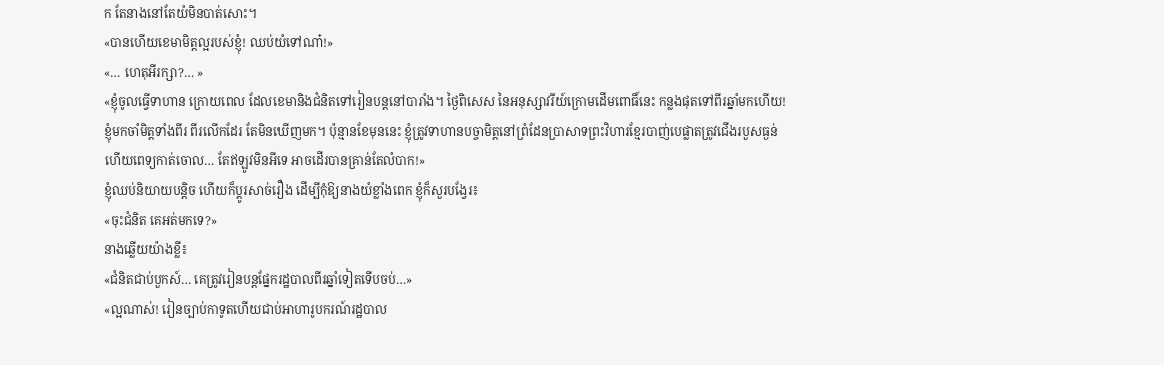ក តែនាងនៅតែយំមិនបាត់សោះ។
«បានហើយខេមាមិត្តល្អរបស់ខ្ញុំ! ឈប់យំទៅណា៎!»
«… ហេតុអីរក្សា?… »
«ខ្ញុំចូលធ្វើទាហាន ក្រោយពេល ដែលខេមានិងជំនិតទៅរៀនបន្តនៅបារាំង។ ថ្ងៃពិសេស នៃអនុស្សាវរីយ៍ក្រោមដើមពោធិ៍នេះ កន្លងផុតទៅពីរឆ្នាំមកហើយ! ខ្ញុំមកចាំមិត្តទាំងពីរ ពីរលើកដែរ តែមិនឃើញមក។ ប៉ុន្មានខែមុននេះ ខ្ញុំត្រូវទាហានបច្ចាមិត្តនៅព្រំដែនប្រាសាទព្រះវិហារខ្មែរបាញ់បេផ្លាតត្រូវជើងរបួសធ្ងន់ ហើយពេទ្យកាត់ចោល… តែឥឡូវមិនអីទេ អាចដើរបានគ្រាន់តែលំបាក!»
ខ្ញុំឈប់និយាយបន្តិច ហើយក៏ប្តូរសាច់រឿង ដើម្បីកុំឱ្យនាងយំខ្លាំងពេក ខ្ញុំក៏សួរបង្វែរ៖
«ចុះជំនិត គេអត់មកទេ?»
នាងឆ្លើយយ៉ាងខ្លី៖
«ជំនិតជាប់បួកស៍… គេត្រូវរៀនបន្តផ្នែករដ្ឋបាលពីរឆ្នាំទៀតទើបចប់…»
«ល្អណាស់! រៀនច្បាប់កាទូតហើយជាប់អាហារូបករណ៍រដ្ឋបាល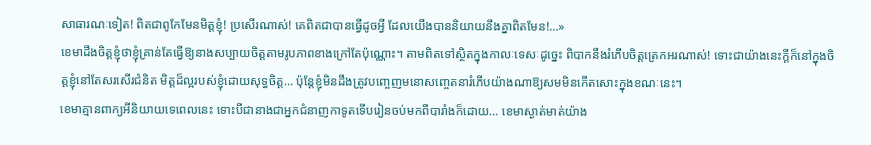សាធារណៈទៀត! ពិតជាពូកែមែនមិត្តខ្ញុំ! ប្រសើរណាស់! គេពិតជាបានធ្វើដូចអ្វី ដែលយើងបាននិយាយនឹងគ្នាពិតមែន!…»
ខេមាដឹងចិត្តខ្ញុំថាខ្ញុំគ្រាន់តែធ្វើឱ្យនាងសប្បាយចិត្តតាមរូបភាពខាងក្រៅតែប៉ុណ្ណោះ។ តាមពិតទៅស្ថិតក្នុងកាលៈទេសៈដូច្នេះ ពិបាកនឹងរំភើបចិត្តត្រេកអរណាស់! ទោះជាយ៉ាងនេះក្ដីក៏នៅក្នុងចិត្តខ្ញុំនៅតែសរសើរជំនិត មិត្តដ៏ល្អរបស់ខ្ញុំដោយសុទ្ធចិត្ត… ប៉ុន្តែខ្ញុំមិនដឹងត្រូវបញ្ចេញមនោសញ្ចេតនារំភើបយ៉ាងណាឱ្យសមមិនកើតសោះក្នុងខណៈនេះ។
ខេមាគ្មានពាក្យអីនិយាយទេពេលនេះ ទោះបីជានាងជាអ្នកជំនាញកាទូតទើបរៀនចប់មកពីបារាំងក៏ដោយ… ខេមាស្ងាត់មាត់យ៉ាង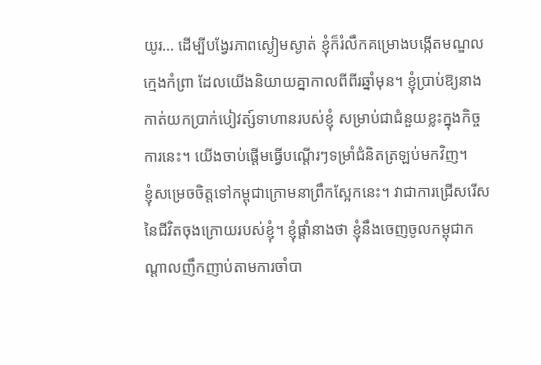យូរ… ដើម្បីបង្វែរភាពស្ងៀមស្ងាត់ ខ្ញុំក៏រំលឹកគម្រោងបង្កើតមណ្ឌលក្មេងកំព្រា ដែលយើងនិយាយគ្នាកាលពីពីរឆ្នាំមុន។ ខ្ញុំប្រាប់ឱ្យនាងកាត់យកប្រាក់បៀវត្ស៍ទាហានរបស់ខ្ញុំ សម្រាប់ជាជំនួយខ្លះក្នុងកិច្ចការនេះ។ យើងចាប់ផ្ដើមធ្វើបណ្ដើរៗទម្រាំជំនិតត្រឡប់មកវិញ។
ខ្ញុំសម្រេចចិត្តទៅកម្ពុជាក្រោមនាព្រឹកស្អែកនេះ។ វាជាការជ្រើសរើសនៃជីវិតចុងក្រោយរបស់ខ្ញុំ។ ខ្ញុំផ្ដាំនាងថា ខ្ញុំនឹងចេញចូលកម្ពុជាកណ្ដាលញឹកញាប់តាមការចាំបា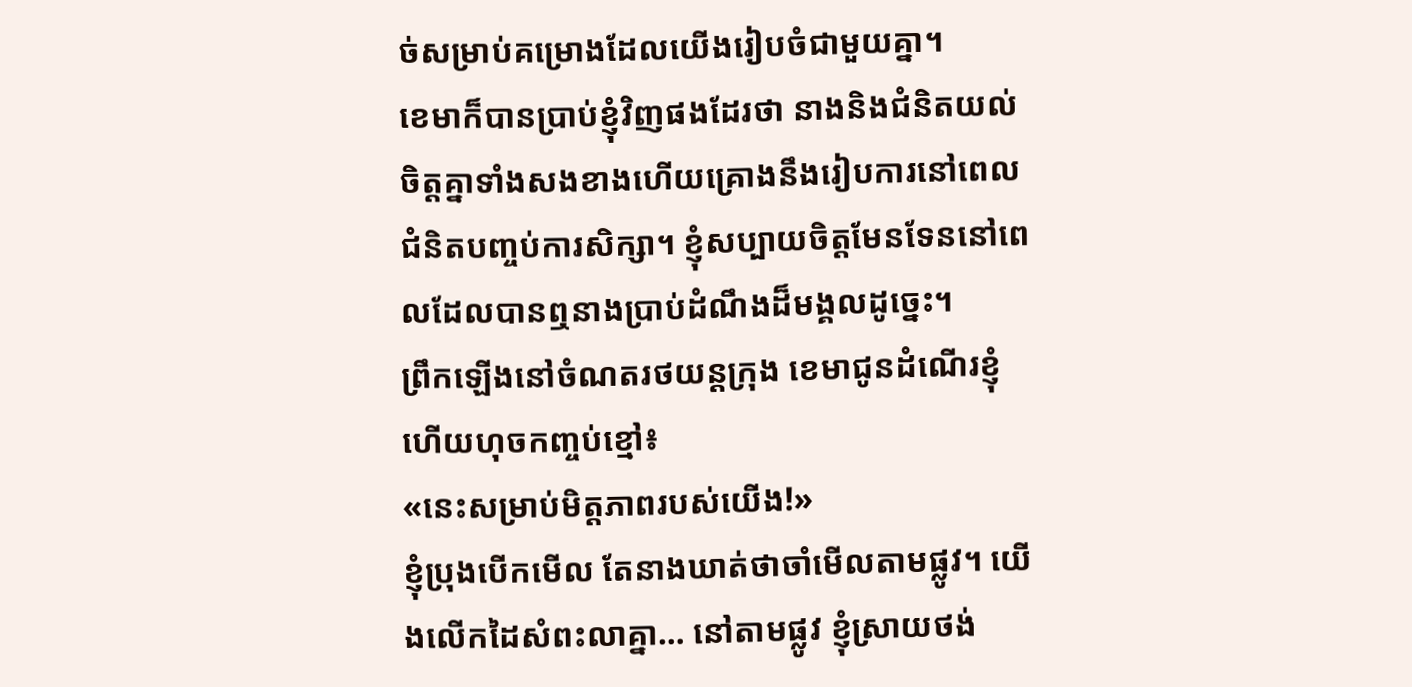ច់សម្រាប់គម្រោងដែលយើងរៀបចំជាមួយគ្នា។
ខេមាក៏បានប្រាប់ខ្ញុំវិញផងដែរថា នាងនិងជំនិតយល់ចិត្តគ្នាទាំងសងខាងហើយគ្រោងនឹងរៀបការនៅពេលជំនិតបញ្ចប់ការសិក្សា។ ខ្ញុំសប្បាយចិត្តមែនទែននៅពេលដែលបានឮនាងប្រាប់ដំណឹងដ៏មង្គលដូច្នេះ។
ព្រឹកឡើងនៅចំណតរថយន្តក្រុង ខេមាជូនដំណើរខ្ញុំហើយហុចកញ្ចប់ខ្មៅ៖
«នេះសម្រាប់មិត្តភាពរបស់យើង!»
ខ្ញុំប្រុងបើកមើល តែនាងឃាត់ថាចាំមើលតាមផ្លូវ។ យើងលើកដៃសំពះលាគ្នា… នៅតាមផ្លូវ ខ្ញុំស្រាយថង់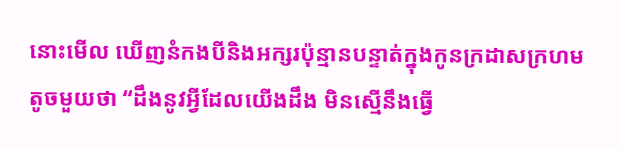នោះមើល ឃើញនំកងបីនិងអក្សរប៉ុន្មានបន្ទាត់ក្នុងកូនក្រដាសក្រហមតូចមួយថា “ដឹងនូវអ្វីដែលយើងដឹង មិនស្មើនឹងធ្វើ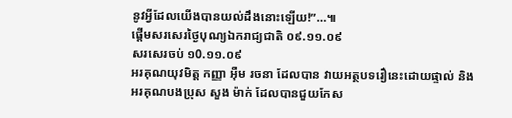នូវអ្វីដែលយើងបានយល់ដឹងនោះឡើយ!”…៕
ផ្ដើមសរសេរថ្ងៃបុណ្យឯករាជ្យជាតិ ០៩.១១.០៩
សរសេរចប់ ១0.១១.០៩
អរគុណយុវមិត្ត កញ្ញា អ៊ឺម រចនា ដែលបាន វាយអត្ថបទរឿនេះដោយផ្ទាល់ និង
អរគុណបងប្រុស សួង ម៉ាក់ ដែលបានជួយកែស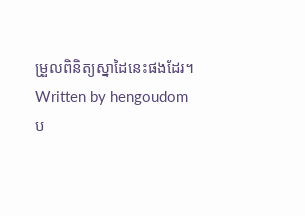ម្រួលពិនិត្យស្នាដៃនេះផងដែរ។
Written by hengoudom
ប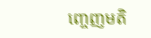ញ្ចេញមតិ